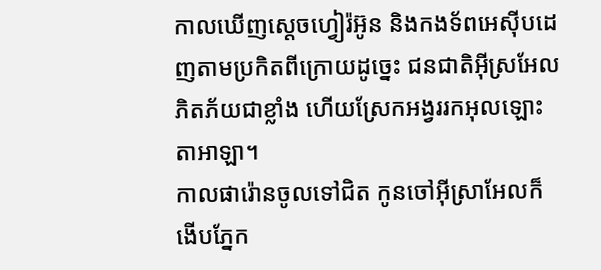កាលឃើញស្តេចហ្វៀរ៉អ៊ូន និងកងទ័ពអេស៊ីបដេញតាមប្រកិតពីក្រោយដូច្នេះ ជនជាតិអ៊ីស្រអែលភិតភ័យជាខ្លាំង ហើយស្រែកអង្វររកអុលឡោះតាអាឡា។
កាលផារ៉ោនចូលទៅជិត កូនចៅអ៊ីស្រាអែលក៏ងើបភ្នែក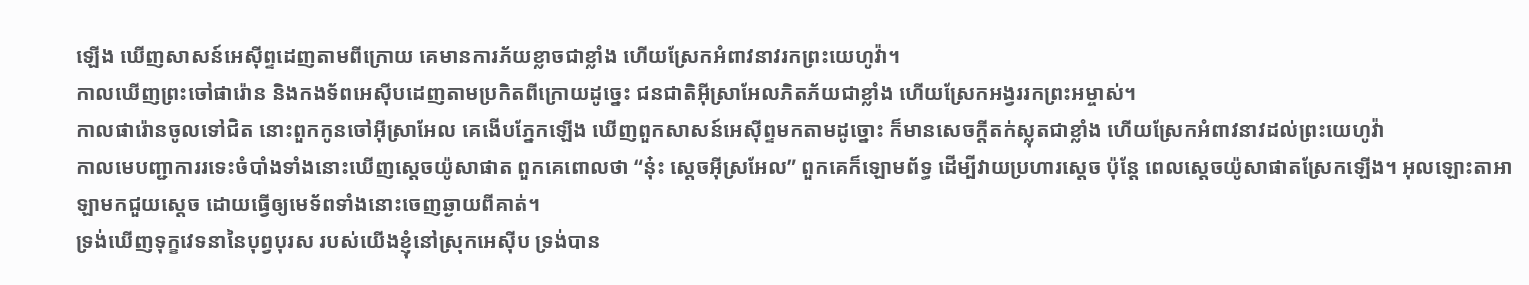ឡើង ឃើញសាសន៍អេស៊ីព្ទដេញតាមពីក្រោយ គេមានការភ័យខ្លាចជាខ្លាំង ហើយស្រែកអំពាវនាវរកព្រះយេហូវ៉ា។
កាលឃើញព្រះចៅផារ៉ោន និងកងទ័ពអេស៊ីបដេញតាមប្រកិតពីក្រោយដូច្នេះ ជនជាតិអ៊ីស្រាអែលភិតភ័យជាខ្លាំង ហើយស្រែកអង្វររកព្រះអម្ចាស់។
កាលផារ៉ោនចូលទៅជិត នោះពួកកូនចៅអ៊ីស្រាអែល គេងើបភ្នែកឡើង ឃើញពួកសាសន៍អេស៊ីព្ទមកតាមដូច្នោះ ក៏មានសេចក្ដីតក់ស្លុតជាខ្លាំង ហើយស្រែកអំពាវនាវដល់ព្រះយេហូវ៉ា
កាលមេបញ្ជាការរទេះចំបាំងទាំងនោះឃើញស្តេចយ៉ូសាផាត ពួកគេពោលថា “នុ៎ះ ស្តេចអ៊ីស្រអែល” ពួកគេក៏ឡោមព័ទ្ធ ដើម្បីវាយប្រហារស្តេច ប៉ុន្តែ ពេលស្តេចយ៉ូសាផាតស្រែកឡើង។ អុលឡោះតាអាឡាមកជួយស្តេច ដោយធ្វើឲ្យមេទ័ពទាំងនោះចេញឆ្ងាយពីគាត់។
ទ្រង់ឃើញទុក្ខវេទនានៃបុព្វបុរស របស់យើងខ្ញុំនៅស្រុកអេស៊ីប ទ្រង់បាន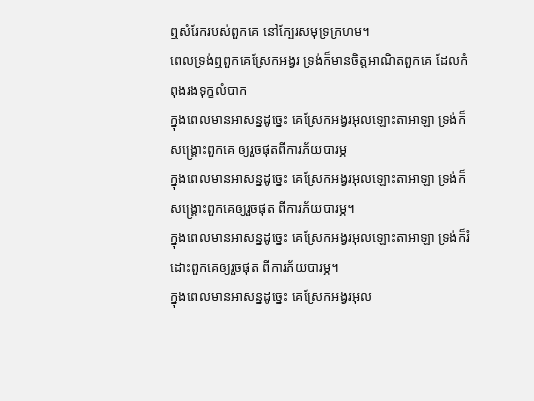ឮសំរែករបស់ពួកគេ នៅក្បែរសមុទ្រក្រហម។
ពេលទ្រង់ឮពួកគេស្រែកអង្វរ ទ្រង់ក៏មានចិត្តអាណិតពួកគេ ដែលកំពុងរងទុក្ខលំបាក
ក្នុងពេលមានអាសន្នដូច្នេះ គេស្រែកអង្វរអុលឡោះតាអាឡា ទ្រង់ក៏សង្គ្រោះពួកគេ ឲ្យរួចផុតពីការភ័យបារម្ភ
ក្នុងពេលមានអាសន្នដូច្នេះ គេស្រែកអង្វរអុលឡោះតាអាឡា ទ្រង់ក៏សង្គ្រោះពួកគេឲ្យរួចផុត ពីការភ័យបារម្ភ។
ក្នុងពេលមានអាសន្នដូច្នេះ គេស្រែកអង្វរអុលឡោះតាអាឡា ទ្រង់ក៏រំដោះពួកគេឲ្យរួចផុត ពីការភ័យបារម្ភ។
ក្នុងពេលមានអាសន្នដូច្នេះ គេស្រែកអង្វរអុល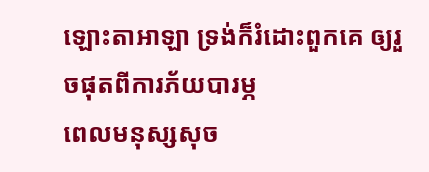ឡោះតាអាឡា ទ្រង់ក៏រំដោះពួកគេ ឲ្យរួចផុតពីការភ័យបារម្ភ
ពេលមនុស្សសុច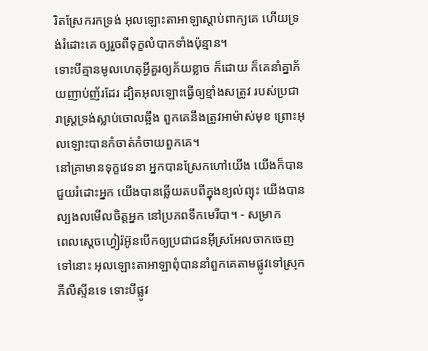រិតស្រែករកទ្រង់ អុលឡោះតាអាឡាស្តាប់ពាក្យគេ ហើយទ្រង់រំដោះគេ ឲ្យរួចពីទុក្ខលំបាកទាំងប៉ុន្មាន។
ទោះបីគ្មានមូលហេតុអ្វីគួរឲ្យភ័យខ្លាច ក៏ដោយ ក៏គេនាំគ្នាភ័យញាប់ញ័រដែរ ដ្បិតអុលឡោះធ្វើឲ្យខ្មាំងសត្រូវ របស់ប្រជារាស្ដ្រទ្រង់ស្លាប់ចោលឆ្អឹង ពួកគេនឹងត្រូវអាម៉ាស់មុខ ព្រោះអុលឡោះបានកំចាត់កំចាយពួកគេ។
នៅគ្រាមានទុក្ខវេទនា អ្នកបានស្រែកហៅយើង យើងក៏បានជួយរំដោះអ្នក យើងបានឆ្លើយតបពីក្នុងខ្យល់ព្យុះ យើងបានល្បងលមើលចិត្តអ្នក នៅប្រភពទឹកមេរីបា។ - សម្រាក
ពេលស្តេចហ្វៀរ៉អ៊ូនបើកឲ្យប្រជាជនអ៊ីស្រអែលចាកចេញទៅនោះ អុលឡោះតាអាឡាពុំបាននាំពួកគេតាមផ្លូវទៅស្រុកភីលីស្ទីនទេ ទោះបីផ្លូវ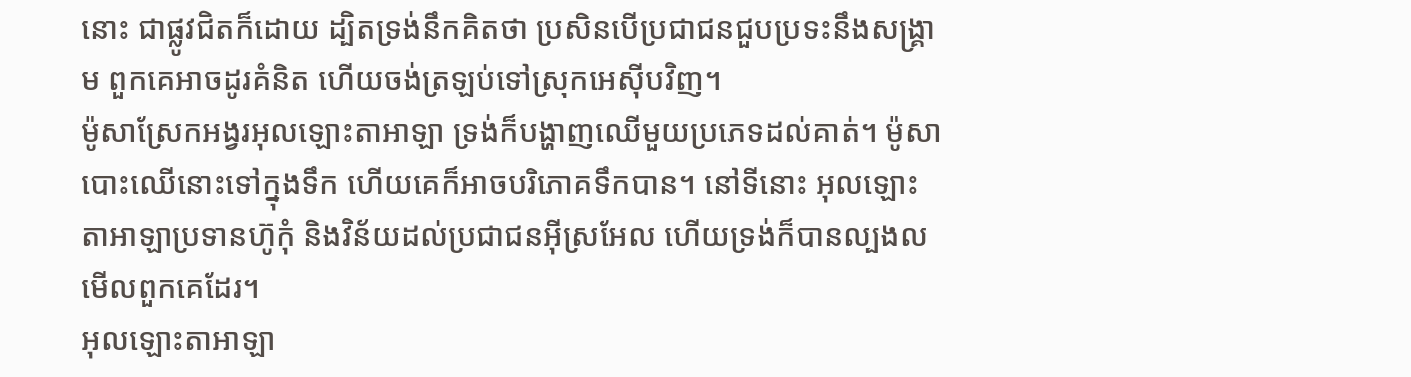នោះ ជាផ្លូវជិតក៏ដោយ ដ្បិតទ្រង់នឹកគិតថា ប្រសិនបើប្រជាជនជួបប្រទះនឹងសង្គ្រាម ពួកគេអាចដូរគំនិត ហើយចង់ត្រឡប់ទៅស្រុកអេស៊ីបវិញ។
ម៉ូសាស្រែកអង្វរអុលឡោះតាអាឡា ទ្រង់ក៏បង្ហាញឈើមួយប្រភេទដល់គាត់។ ម៉ូសាបោះឈើនោះទៅក្នុងទឹក ហើយគេក៏អាចបរិភោគទឹកបាន។ នៅទីនោះ អុលឡោះតាអាឡាប្រទានហ៊ូកុំ និងវិន័យដល់ប្រជាជនអ៊ីស្រអែល ហើយទ្រង់ក៏បានល្បងលមើលពួកគេដែរ។
អុលឡោះតាអាឡា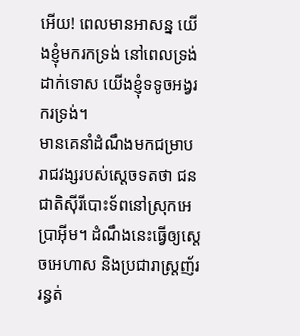អើយ! ពេលមានអាសន្ន យើងខ្ញុំមករកទ្រង់ នៅពេលទ្រង់ដាក់ទោស យើងខ្ញុំទទូចអង្វរករទ្រង់។
មានគេនាំដំណឹងមកជម្រាបរាជវង្សរបស់ស្តេចទតថា ជនជាតិស៊ីរីបោះទ័ពនៅស្រុកអេប្រាអ៊ីម។ ដំណឹងនេះធ្វើឲ្យស្តេចអេហាស និងប្រជារាស្ត្រញ័ររន្ធត់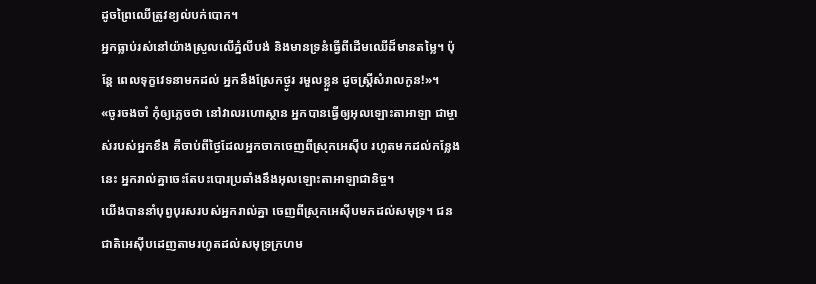ដូចព្រៃឈើត្រូវខ្យល់បក់បោក។
អ្នកធ្លាប់រស់នៅយ៉ាងស្រួលលើភ្នំលីបង់ និងមានទ្រនំធ្វើពីដើមឈើដ៏មានតម្លៃ។ ប៉ុន្តែ ពេលទុក្ខវេទនាមកដល់ អ្នកនឹងស្រែកថ្ងូរ រមួលខ្លួន ដូចស្ត្រីសំរាលកូន!»។
«ចូរចងចាំ កុំឲ្យភ្លេចថា នៅវាលរហោស្ថាន អ្នកបានធ្វើឲ្យអុលឡោះតាអាឡា ជាម្ចាស់របស់អ្នកខឹង គឺចាប់ពីថ្ងៃដែលអ្នកចាកចេញពីស្រុកអេស៊ីប រហូតមកដល់កន្លែងនេះ អ្នករាល់គ្នាចេះតែបះបោរប្រឆាំងនឹងអុលឡោះតាអាឡាជានិច្ច។
យើងបាននាំបុព្វបុរសរបស់អ្នករាល់គ្នា ចេញពីស្រុកអេស៊ីបមកដល់សមុទ្រ។ ជនជាតិអេស៊ីបដេញតាមរហូតដល់សមុទ្រក្រហម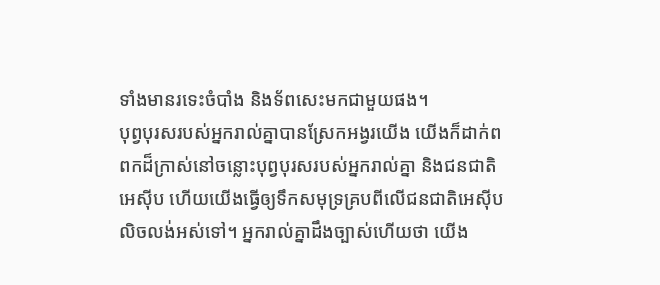ទាំងមានរទេះចំបាំង និងទ័ពសេះមកជាមួយផង។
បុព្វបុរសរបស់អ្នករាល់គ្នាបានស្រែកអង្វរយើង យើងក៏ដាក់ពពកដ៏ក្រាស់នៅចន្លោះបុព្វបុរសរបស់អ្នករាល់គ្នា និងជនជាតិអេស៊ីប ហើយយើងធ្វើឲ្យទឹកសមុទ្រគ្របពីលើជនជាតិអេស៊ីប លិចលង់អស់ទៅ។ អ្នករាល់គ្នាដឹងច្បាស់ហើយថា យើង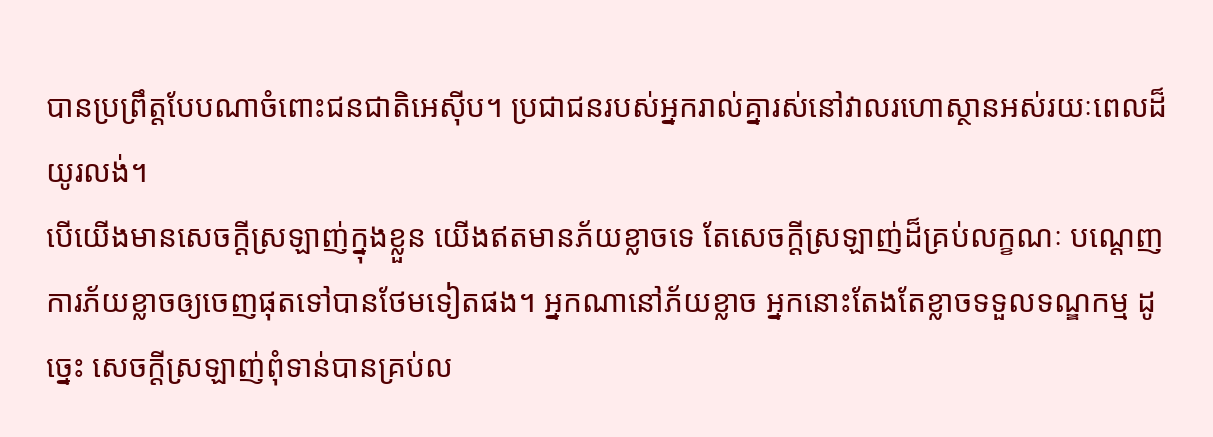បានប្រព្រឹត្តបែបណាចំពោះជនជាតិអេស៊ីប។ ប្រជាជនរបស់អ្នករាល់គ្នារស់នៅវាលរហោស្ថានអស់រយៈពេលដ៏យូរលង់។
បើយើងមានសេចក្ដីស្រឡាញ់ក្នុងខ្លួន យើងឥតមានភ័យខ្លាចទេ តែសេចក្ដីស្រឡាញ់ដ៏គ្រប់លក្ខណៈ បណ្ដេញការភ័យខ្លាចឲ្យចេញផុតទៅបានថែមទៀតផង។ អ្នកណានៅភ័យខ្លាច អ្នកនោះតែងតែខ្លាចទទួលទណ្ឌកម្ម ដូច្នេះ សេចក្ដីស្រឡាញ់ពុំទាន់បានគ្រប់ល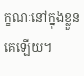ក្ខណៈនៅក្នុងខ្លួនគេឡើយ។